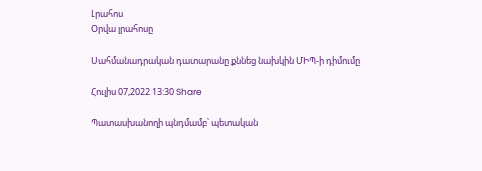Լրահոս
Օրվա լրահոսը

Սահմանադրական դատարանը քննեց նախկին ՄԻՊ-ի դիմումը

Հուլիս 07,2022 13:30 Share

Պատասխանողի պնդմամբ՝ պետական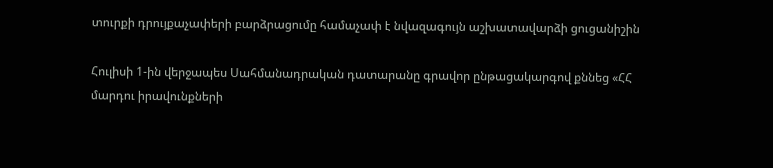տուրքի դրույքաչափերի բարձրացումը համաչափ է նվազագույն աշխատավարձի ցուցանիշին

Հուլիսի 1-ին վերջապես Սահմանադրական դատարանը գրավոր ընթացակարգով քննեց «ՀՀ մարդու իրավունքների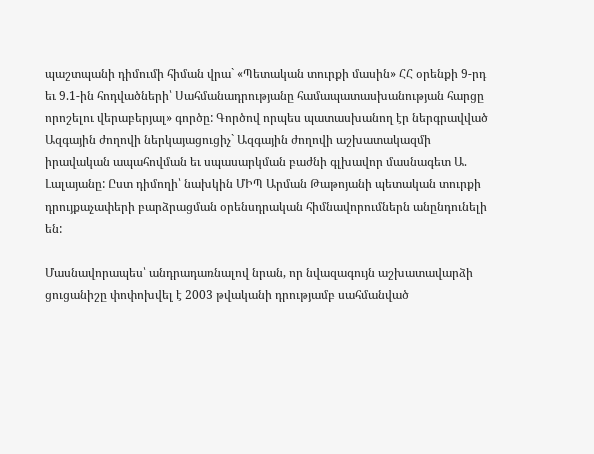պաշտպանի դիմումի հիման վրա` «Պետական տուրքի մասին» ՀՀ օրենքի 9-րդ եւ 9.1-ին հոդվածների՝ Սահմանադրությանը համապատասխանության հարցը որոշելու վերաբերյալ» գործը: Գործով որպես պատասխանող էր ներգրավված Ազգային ժողովի ներկայացուցիչ` Ազգային ժողովի աշխատակազմի իրավական ապահովման եւ սպասարկման բաժնի գլխավոր մասնագետ Ա. Լալայանը: Ըստ դիմողի՝ նախկին ՄԻՊ Արման Թաթոյանի պետական տուրքի դրույքաչափերի բարձրացման օրենսդրական հիմնավորումներն անընդունելի են:

Մասնավորապես՝ անդրադառնալով նրան, որ նվազագույն աշխատավարձի ցուցանիշը փոփոխվել է 2003 թվականի դրությամբ սահմանված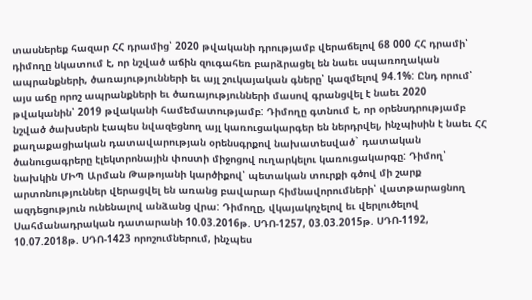տասներեք հազար ՀՀ դրամից՝ 2020 թվականի դրությամբ վերաճելով 68 000 ՀՀ դրամի՝ դիմողը նկատում է, որ նշված աճին զուգահեռ բարձրացել են նաեւ սպառողական ապրանքների, ծառայությունների եւ այլ շուկայական գները՝ կազմելով 94.1%: Ընդ որում՝ այս աճը որոշ ապրանքների եւ ծառայությունների մասով գրանցվել է նաեւ 2020 թվականին՝ 2019 թվականի համեմատությամբ: Դիմողը գտնում է, որ օրենսդրությամբ նշված ծախսերն էապես նվազեցնող այլ կառուցակարգեր են ներդրվել, ինչպիսին է նաեւ ՀՀ քաղաքացիական դատավարության օրենսգրքով նախատեսված` դատական ծանուցագրերը էլեկտրոնային փոստի միջոցով ուղարկելու կառուցակարգը: Դիմող՝ նախկին ՄԻՊ Արման Թաթոյանի կարծիքով՝ պետական տուրքի գծով մի շարք արտոնություններ վերացվել են առանց բավարար հիմնավորումների՝ վատթարացնող ազդեցություն ունենալով անձանց վրա: Դիմողը, վկայակոչելով եւ վերլուծելով Սահմանադրական դատարանի 10.03.2016թ. ՍԴՈ-1257, 03.03.2015թ. ՍԴՈ-1192, 10.07.2018թ. ՍԴՈ-1423 որոշումներում, ինչպես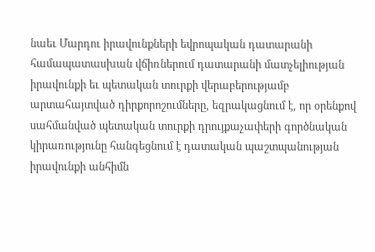նաեւ Մարդու իրավունքների եվրոպական դատարանի համապատասխան վճիռներում դատարանի մատչելիության իրավունքի եւ պետական տուրքի վերաբերությամբ արտահայտված դիրքորոշումները, եզրակացնում է, որ օրենքով սահմանված պետական տուրքի դրույքաչափերի գործնական կիրառությունը հանգեցնում է դատական պաշտպանության իրավունքի անհիմն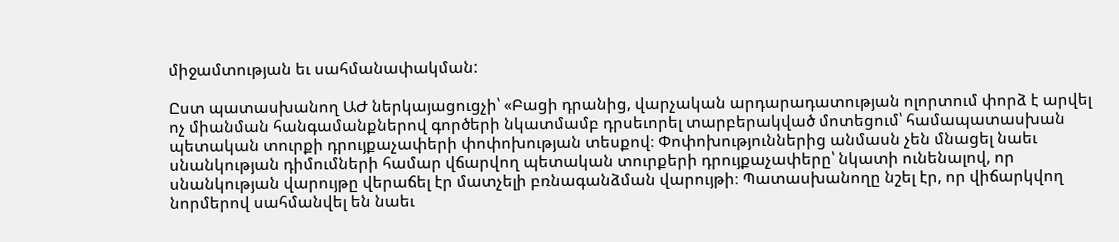միջամտության եւ սահմանափակման:

Ըստ պատասխանող ԱԺ ներկայացուցչի՝ «Բացի դրանից, վարչական արդարադատության ոլորտում փորձ է արվել ոչ միանման հանգամանքներով գործերի նկատմամբ դրսեւորել տարբերակված մոտեցում՝ համապատասխան պետական տուրքի դրույքաչափերի փոփոխության տեսքով։ Փոփոխություններից անմասն չեն մնացել նաեւ սնանկության դիմումների համար վճարվող պետական տուրքերի դրույքաչափերը՝ նկատի ունենալով, որ սնանկության վարույթը վերաճել էր մատչելի բռնագանձման վարույթի։ Պատասխանողը նշել էր, որ վիճարկվող նորմերով սահմանվել են նաեւ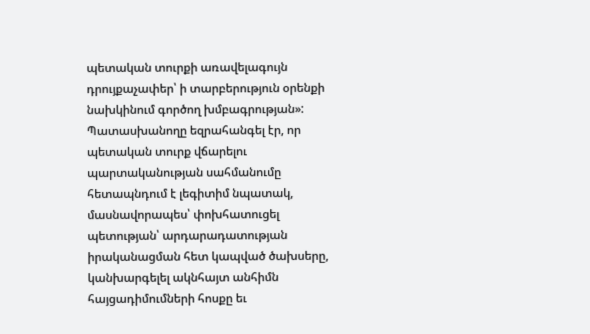պետական տուրքի առավելագույն դրույքաչափեր՝ ի տարբերություն օրենքի նախկինում գործող խմբագրության»: Պատասխանողը եզրահանգել էր, որ պետական տուրք վճարելու պարտականության սահմանումը հետապնդում է լեգիտիմ նպատակ, մասնավորապես՝ փոխհատուցել պետության՝ արդարադատության իրականացման հետ կապված ծախսերը, կանխարգելել ակնհայտ անհիմն հայցադիմումների հոսքը եւ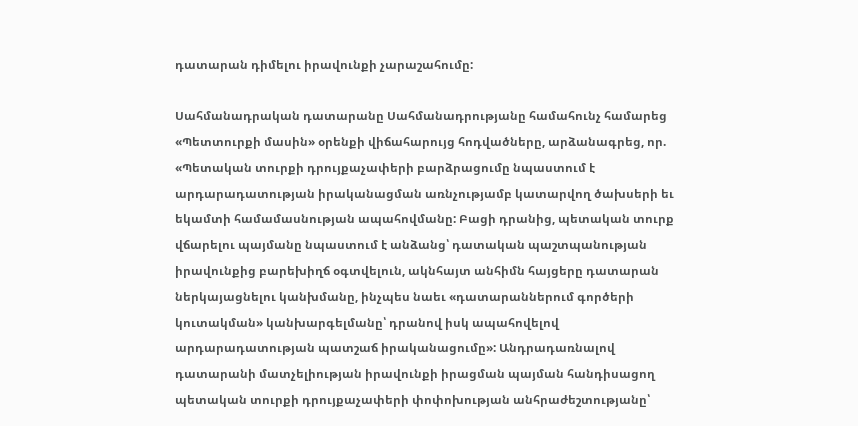դատարան դիմելու իրավունքի չարաշահումը:

Սահմանադրական դատարանը Սահմանադրությանը համահունչ համարեց «Պետտուրքի մասին» օրենքի վիճահարույց հոդվածները, արձանագրեց, որ. «Պետական տուրքի դրույքաչափերի բարձրացումը նպաստում է արդարադատության իրականացման առնչությամբ կատարվող ծախսերի եւ եկամտի համամասնության ապահովմանը: Բացի դրանից, պետական տուրք վճարելու պայմանը նպաստում է անձանց՝ դատական պաշտպանության իրավունքից բարեխիղճ օգտվելուն, ակնհայտ անհիմն հայցերը դատարան ներկայացնելու կանխմանը, ինչպես նաեւ «դատարաններում գործերի կուտակման» կանխարգելմանը՝ դրանով իսկ ապահովելով արդարադատության պատշաճ իրականացումը»: Անդրադառնալով դատարանի մատչելիության իրավունքի իրացման պայման հանդիսացող պետական տուրքի դրույքաչափերի փոփոխության անհրաժեշտությանը՝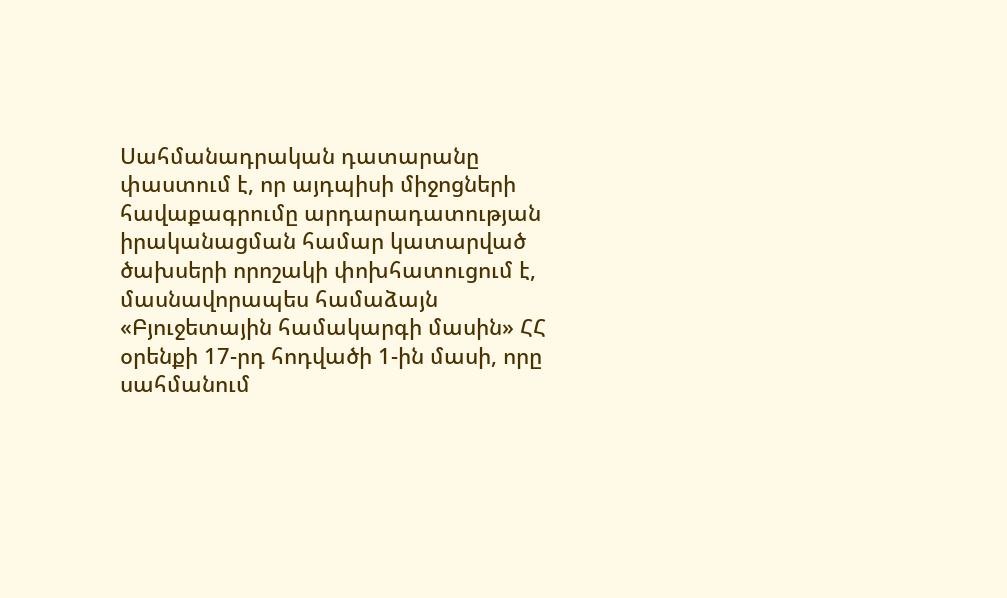Սահմանադրական դատարանը փաստում է, որ այդպիսի միջոցների հավաքագրումը արդարադատության իրականացման համար կատարված ծախսերի որոշակի փոխհատուցում է, մասնավորապես համաձայն «Բյուջետային համակարգի մասին» ՀՀ օրենքի 17-րդ հոդվածի 1-ին մասի, որը սահմանում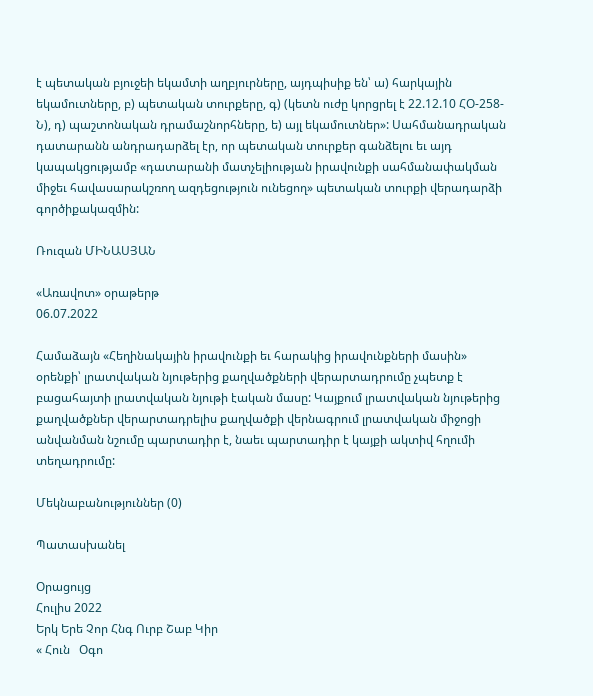է պետական բյուջեի եկամտի աղբյուրները, այդպիսիք են՝ ա) հարկային եկամուտները, բ) պետական տուրքերը, գ) (կետն ուժը կորցրել է 22.12.10 ՀՕ-258-Ն), դ) պաշտոնական դրամաշնորհները, ե) այլ եկամուտներ»: Սահմանադրական դատարանն անդրադարձել էր, որ պետական տուրքեր գանձելու եւ այդ կապակցությամբ «դատարանի մատչելիության իրավունքի սահմանափակման միջեւ հավասարակշռող ազդեցություն ունեցող» պետական տուրքի վերադարձի գործիքակազմին:

Ռուզան ՄԻՆԱՍՅԱՆ

«Առավոտ» օրաթերթ
06.07.2022

Համաձայն «Հեղինակային իրավունքի եւ հարակից իրավունքների մասին» օրենքի՝ լրատվական նյութերից քաղվածքների վերարտադրումը չպետք է բացահայտի լրատվական նյութի էական մասը: Կայքում լրատվական նյութերից քաղվածքներ վերարտադրելիս քաղվածքի վերնագրում լրատվական միջոցի անվանման նշումը պարտադիր է, նաեւ պարտադիր է կայքի ակտիվ հղումի տեղադրումը:

Մեկնաբանություններ (0)

Պատասխանել

Օրացույց
Հուլիս 2022
Երկ Երե Չոր Հնգ Ուրբ Շաբ Կիր
« Հուն   Օգո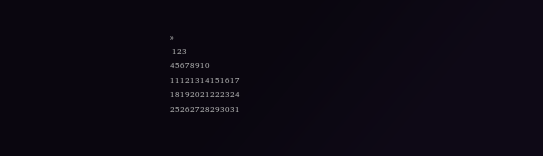»
 123
45678910
11121314151617
18192021222324
25262728293031